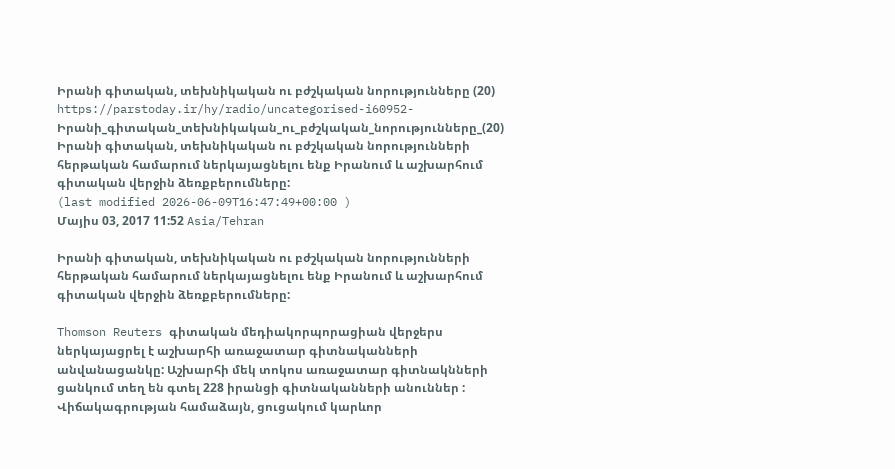Իրանի գիտական, տեխնիկական ու բժշկական նորությունները (20)
https://parstoday.ir/hy/radio/uncategorised-i60952-Իրանի_գիտական_տեխնիկական_ու_բժշկական_նորությունները_(20)
Իրանի գիտական, տեխնիկական ու բժշկական նորությունների հերթական համարում ներկայացնելու ենք Իրանում և աշխարհում գիտական վերջին ձեռքբերումները:
(last modified 2026-06-09T16:47:49+00:00 )
Մայիս 03, 2017 11:52 Asia/Tehran

Իրանի գիտական, տեխնիկական ու բժշկական նորությունների հերթական համարում ներկայացնելու ենք Իրանում և աշխարհում գիտական վերջին ձեռքբերումները:

Thomson Reuters գիտական մեդիակորպորացիան վերջերս ներկայացրել է աշխարհի առաջատար գիտնականների անվանացանկը: Աշխարհի մեկ տոկոս առաջատար գիտնակնների ցանկում տեղ են գտել 228 իրանցի գիտնականների անուններ : Վիճակագրության համաձայն, ցուցակում կարևոր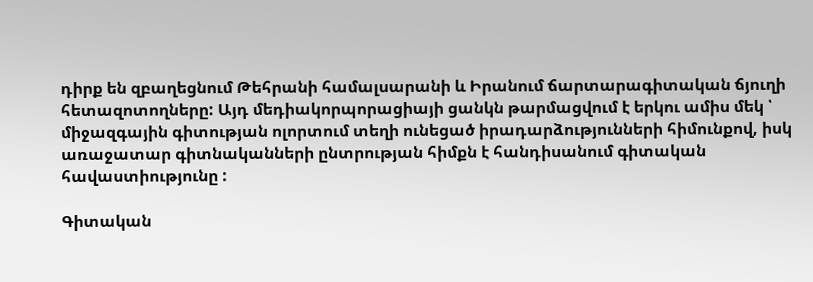դիրք են զբաղեցնում Թեհրանի համալսարանի և Իրանում ճարտարագիտական ճյուղի հետազոտողները: Այդ մեդիակորպորացիայի ցանկն թարմացվում է երկու ամիս մեկ ՝ միջազգային գիտության ոլորտում տեղի ունեցած իրադարձությունների հիմունքով, իսկ առաջատար գիտնականների ընտրության հիմքն է հանդիսանում գիտական հավաստիությունը :

Գիտական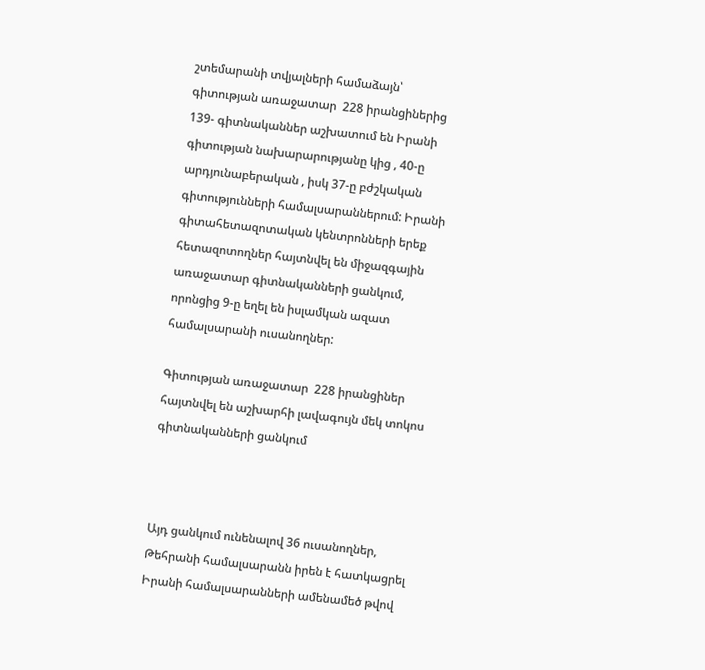շտեմարանի տվյալների համաձայն՝ գիտության առաջատար  228 իրանցիներից 139- գիտնականներ աշխատում են Իրանի գիտության նախարարությանը կից , 40-ը արդյունաբերական , իսկ 37-ը բժշկական գիտությունների համալսարաններում: Իրանի գիտահետազոտական կենտրոնների երեք հետազոտողներ հայտնվել են միջազգային առաջատար գիտնականների ցանկում, որոնցից 9-ը եղել են իսլամկան ազատ համալսարանի ուսանողներ:

Գիտության առաջատար  228 իրանցիներ հայտնվել են աշխարհի լավագույն մեկ տոկոս գիտնականների ցանկում



Այդ ցանկում ունենալով 36 ուսանողներ, Թեհրանի համալսարանն իրեն է հատկացրել Իրանի համալսարանների ամենամեծ թվով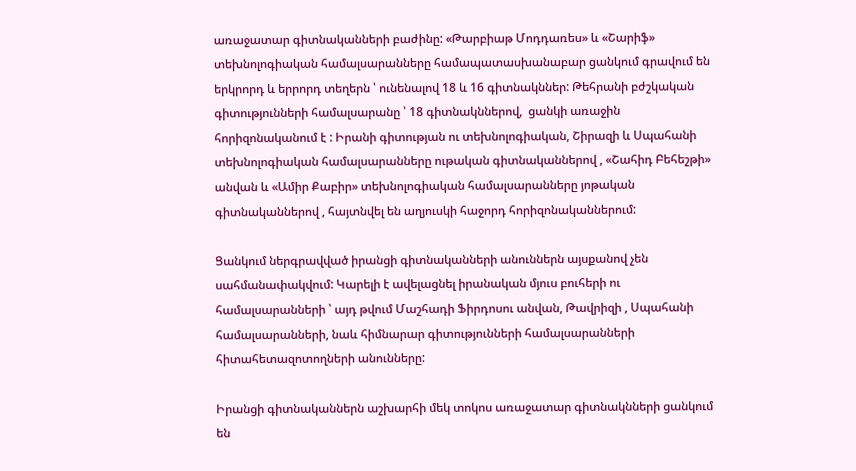առաջատար գիտնականների բաժինը: «Թարբիաթ Մոդդառես» և «Շարիֆ» տեխնոլոգիական համալսարանները համապատասխանաբար ցանկում գրավում են երկրորդ և երրորդ տեղերն ՝ ունենալով 18 և 16 գիտնակններ: Թեհրանի բժշկական գիտությունների համալսարանը ՝ 18 գիտնակններով,  ցանկի առաջին հորիզոնականում է : Իրանի գիտության ու տեխնոլոգիական, Շիրազի և Սպահանի տեխնոլոգիական համալսարանները ութական գիտնականներով , «Շահիդ Բեհեշթի» անվան և «Ամիր Քաբիր» տեխնոլոգիական համալսարանները յոթական գիտնականներով , հայտնվել են աղյուսկի հաջորդ հորիզոնականներում:

Ցանկում ներգրավված իրանցի գիտնականների անուններն այսքանով չեն սահմանափակվում: Կարելի է ավելացնել իրանական մյուս բուհերի ու համալսարանների ՝ այդ թվում Մաշհադի Ֆիրդոսու անվան, Թավրիզի , Սպահանի համալսարանների, նաև հիմնարար գիտությունների համալսարանների հիտահետազոտողների անունները:

Իրանցի գիտնականներն աշխարհի մեկ տոկոս առաջատար գիտնակնների ցանկում են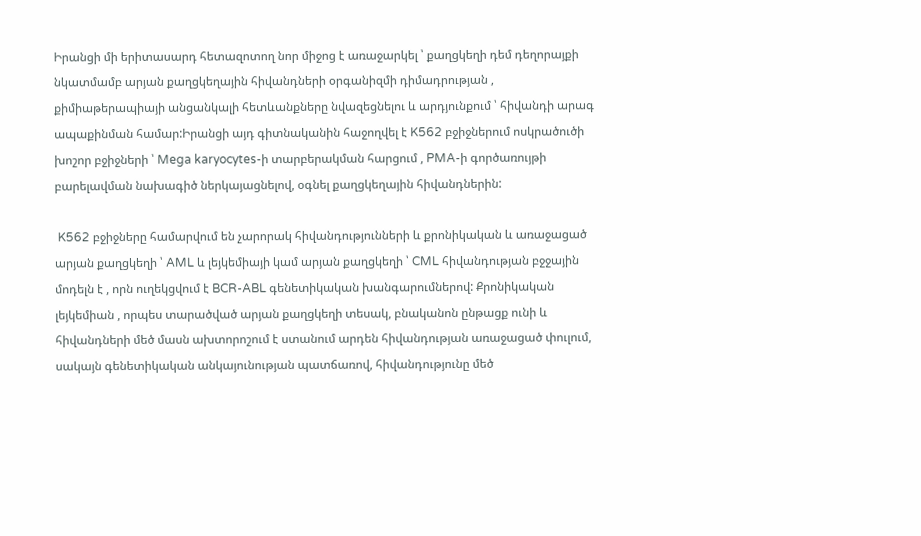Իրանցի մի երիտասարդ հետազոտող նոր միջոց է առաջարկել ՝ քաղցկեղի դեմ դեղորայքի նկատմամբ արյան քաղցկեղային հիվանդների օրգանիզմի դիմադրության , քիմիաթերապիայի անցանկալի հետևանքները նվազեցնելու և արդյունքում ՝ հիվանդի արագ ապաքինման համար:Իրանցի այդ գիտնականին հաջողվել է K562 բջիջներում ոսկրածուծի խոշոր բջիջների ՝ Mega karyocytes-ի տարբերակման հարցում , PMA-ի գործառույթի բարելավման նախագիծ ներկայացնելով, օգնել քաղցկեղային հիվանդներին:

 K562 բջիջները համարվում են չարորակ հիվանդությունների և քրոնիկական և առաջացած արյան քաղցկեղի ՝ AML և լեյկեմիայի կամ արյան քաղցկեղի ՝ CML հիվանդության բջջային մոդելն է , որն ուղեկցվում է BCR-ABL գենետիկական խանգարումներով: Քրոնիկական լեյկեմիան , որպես տարածված արյան քաղցկեղի տեսակ, բնականոն ընթացք ունի և հիվանդների մեծ մասն ախտորոշում է ստանում արդեն հիվանդության առաջացած փուլում, սակայն գենետիկական անկայունության պատճառով, հիվանդությունը մեծ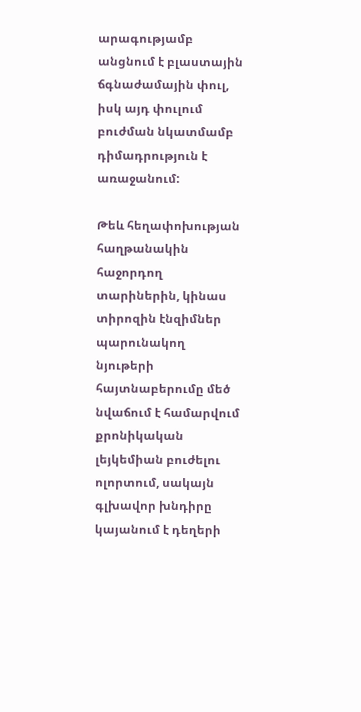արագությամբ անցնում է բլաստային ճգնաժամային փուլ, իսկ այդ փուլում բուժման նկատմամբ դիմադրություն է առաջանում:

Թեև հեղափոխության հաղթանակին հաջորդող տարիներին, կինաս տիրոզին էնզիմներ պարունակող նյութերի հայտնաբերումը մեծ նվաճում է համարվում  քրոնիկական լեյկեմիան բուժելու ոլորտում, սակայն գլխավոր խնդիրը կայանում է դեղերի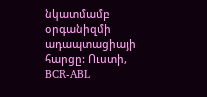նկատմամբ օրգանիզմի ադապտացիայի հարցը: Ուստի, BCR-ABL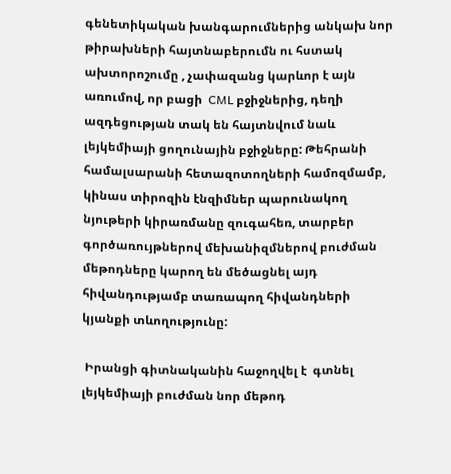գենետիկական խանգարումներից անկախ նոր թիրախների հայտնաբերումն ու հստակ ախտորոշումը , չափազանց կարևոր է այն առումով, որ բացի  CML բջիջներից, դեղի ազդեցության տակ են հայտնվում նաև լեյկեմիայի ցողունային բջիջները: Թեհրանի համալսարանի հետազոտողների համոզմամբ, կինաս տիրոզին էնզիմներ պարունակող նյութերի կիրառմանը զուգահեռ, տարբեր գործառույթներով մեխանիզմներով բուժման մեթոդները կարող են մեծացնել այդ հիվանդությամբ տառապող հիվանդների կյանքի տևողությունը:

 Իրանցի գիտնականին հաջողվել է  գտնել լեյկեմիայի բուժման նոր մեթոդ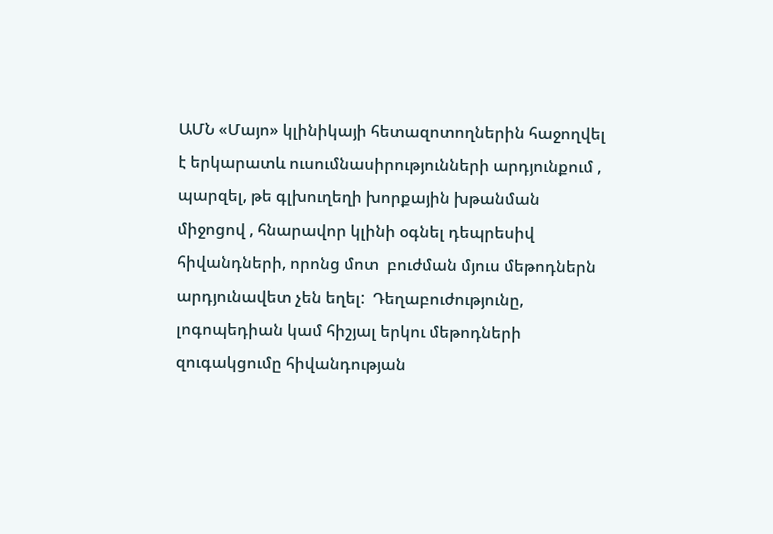ԱՄՆ «Մայո» կլինիկայի հետազոտողներին հաջողվել է երկարատև ուսումնասիրությունների արդյունքում , պարզել, թե գլխուղեղի խորքային խթանման միջոցով , հնարավոր կլինի օգնել դեպրեսիվ հիվանդների, որոնց մոտ  բուժման մյուս մեթոդներն արդյունավետ չեն եղել:  Դեղաբուժությունը, լոգոպեդիան կամ հիշյալ երկու մեթոդների զուգակցումը հիվանդության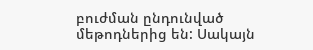բուժման ընդունված  մեթոդներից են: Սակայն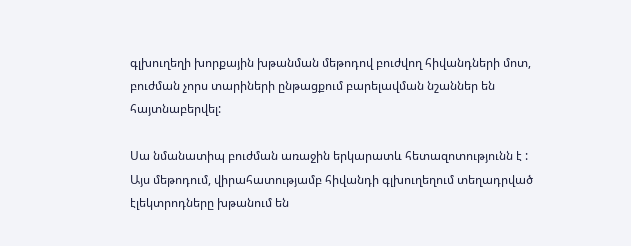գլխուղեղի խորքային խթանման մեթոդով բուժվող հիվանդների մոտ, բուժման չորս տարիների ընթացքում բարելավման նշաններ են հայտնաբերվել:

Սա նմանատիպ բուժման առաջին երկարատև հետազոտությունն է : Այս մեթոդում, վիրահատությամբ հիվանդի գլխուղեղում տեղադրված էլեկտրոդները խթանում են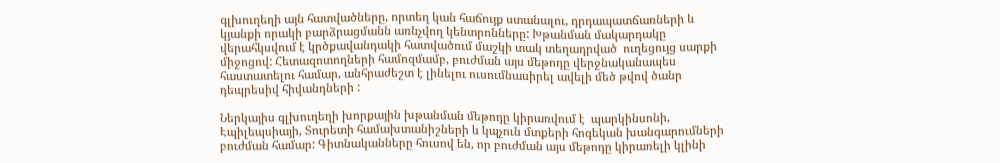գլխուղեղի այն հատվածները, որտեղ կան հաճույք ստանալու, դրդապատճառների և կյանքի որակի բարձրացմանն առնչվող կենտրոնները: Խթանման մակարդակը վերահկսվում է կրծքավանդակի հատվածում մաշկի տակ տեղադրված  ուղեցույց սարքի միջոցով: Հետազոտողների համոզմամբ, բուժման այս մեթոդը վերջնականապես հաստատելու համար, անհրաժեշտ է լինելու ուսումնասիրել ավելի մեծ թվով ծանր դեպրեսիվ հիվանդների :

Ներկայիս գլխուղեղի խորքային խթանման մեթոդը կիրառվում է  պարկինսոնի, Էպիլեպսիայի, Տուրետի համախտանիշների և կպչուն մտքերի հոգեկան խանգարումների բուժման համար: Գիտնականները հուսով են, որ բուժման այս մեթոդը կիրառելի կլինի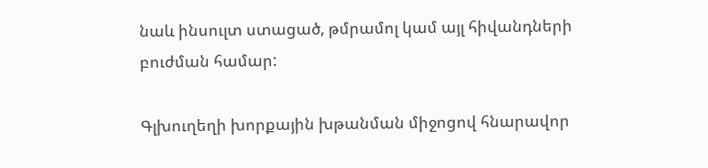նաև ինսուլտ ստացած, թմրամոլ կամ այլ հիվանդների բուժման համար:

Գլխուղեղի խորքային խթանման միջոցով հնարավոր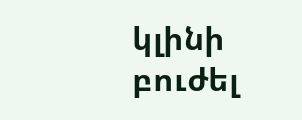կլինի բուժել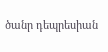ծանր դեպրեսիան